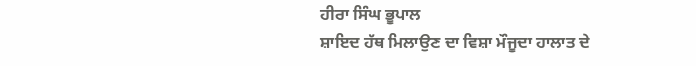ਹੀਰਾ ਸਿੰਘ ਭੂਪਾਲ
ਸ਼ਾਇਦ ਹੱਥ ਮਿਲਾਉਣ ਦਾ ਵਿਸ਼ਾ ਮੌਜੂਦਾ ਹਾਲਾਤ ਦੇ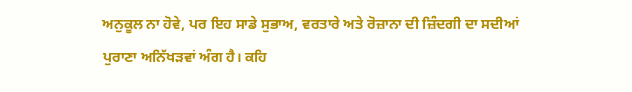ਅਨੁਕੂਲ ਨਾ ਹੋਵੇ, ਪਰ ਇਹ ਸਾਡੇ ਸੁਭਾਅ, ਵਰਤਾਰੇ ਅਤੇ ਰੋਜ਼ਾਨਾ ਦੀ ਜ਼ਿੰਦਗੀ ਦਾ ਸਦੀਆਂ ਪੁਰਾਣਾ ਅਨਿੱਖੜਵਾਂ ਅੰਗ ਹੈ। ਕਹਿ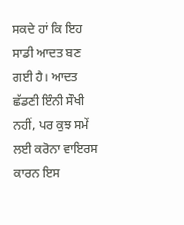ਸਕਦੇ ਹਾਂ ਕਿ ਇਹ ਸਾਡੀ ਆਦਤ ਬਣ ਗਈ ਹੈ। ਆਦਤ ਛੱਡਣੀ ਇੰਨੀ ਸੌਖੀ ਨਹੀਂ, ਪਰ ਕੁਝ ਸਮੇਂ ਲਈ ਕਰੋਨਾ ਵਾਇਰਸ ਕਾਰਨ ਇਸ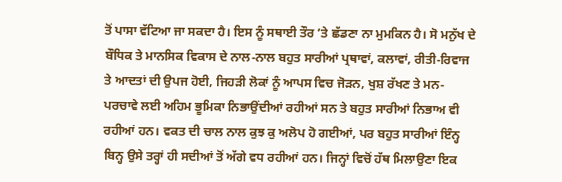ਤੋਂ ਪਾਸਾ ਵੱਟਿਆ ਜਾ ਸਕਦਾ ਹੈ। ਇਸ ਨੂੰ ਸਥਾਈ ਤੌਰ ’ਤੇ ਛੱਡਣਾ ਨਾ ਮੁਮਕਿਨ ਹੈ। ਸੋ ਮਨੁੱਖ ਦੇ ਬੌਧਿਕ ਤੇ ਮਾਨਸਿਕ ਵਿਕਾਸ ਦੇ ਨਾਲ-ਨਾਲ ਬਹੁਤ ਸਾਰੀਆਂ ਪ੍ਰਥਾਵਾਂ, ਕਲਾਵਾਂ, ਰੀਤੀ-ਰਿਵਾਜ ਤੇ ਆਦਤਾਂ ਦੀ ਉਪਜ ਹੋਈ, ਜਿਹੜੀ ਲੋਕਾਂ ਨੂੰ ਆਪਸ ਵਿਚ ਜੋੜਨ, ਖੁਸ਼ ਰੱਖਣ ਤੇ ਮਨ-ਪਰਚਾਵੇ ਲਈ ਅਹਿਮ ਭੂਮਿਕਾ ਨਿਭਾਉਂਦੀਆਂ ਰਹੀਆਂ ਸਨ ਤੇ ਬਹੁਤ ਸਾਰੀਆਂ ਨਿਭਾਅ ਵੀ ਰਹੀਆਂ ਹਨ। ਵਕਤ ਦੀ ਚਾਲ ਨਾਲ ਕੁਝ ਕੁ ਅਲੋਪ ਹੋ ਗਈਆਂ, ਪਰ ਬਹੁਤ ਸਾਰੀਆਂ ਇੰਨ੍ਹ ਬਿਨ੍ਹ ਉਸੇ ਤਰ੍ਹਾਂ ਹੀ ਸਦੀਆਂ ਤੋਂ ਅੱਗੇ ਵਧ ਰਹੀਆਂ ਹਨ। ਜਿਨ੍ਹਾਂ ਵਿਚੋਂ ਹੱਥ ਮਿਲਾਉਣਾ ਇਕ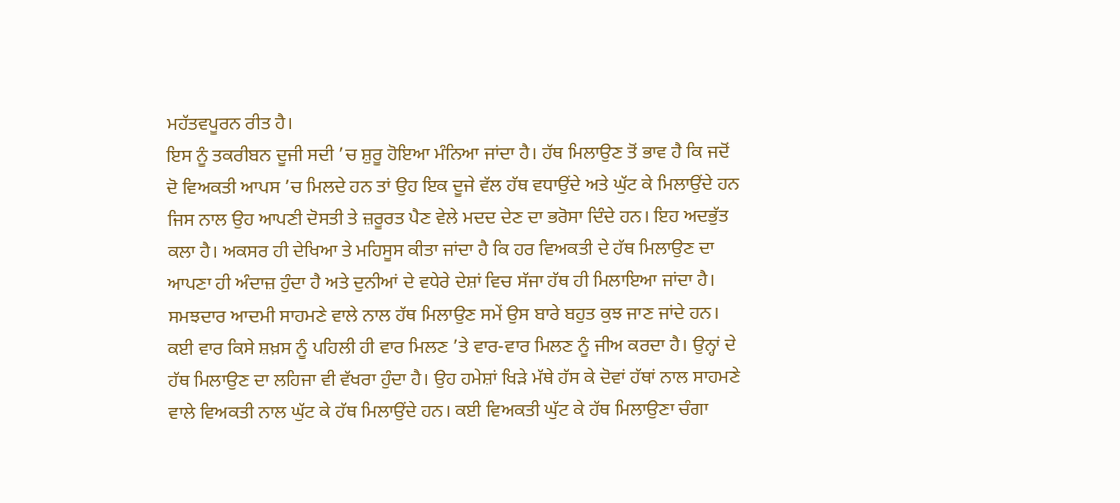ਮਹੱਤਵਪੂਰਨ ਰੀਤ ਹੈ।
ਇਸ ਨੂੰ ਤਕਰੀਬਨ ਦੂਜੀ ਸਦੀ ’ਚ ਸ਼ੁਰੂ ਹੋਇਆ ਮੰਨਿਆ ਜਾਂਦਾ ਹੈ। ਹੱਥ ਮਿਲਾਉਣ ਤੋਂ ਭਾਵ ਹੈ ਕਿ ਜਦੋਂ ਦੋ ਵਿਅਕਤੀ ਆਪਸ ’ਚ ਮਿਲਦੇ ਹਨ ਤਾਂ ਉਹ ਇਕ ਦੂਜੇ ਵੱਲ ਹੱਥ ਵਧਾਉਂਦੇ ਅਤੇ ਘੁੱਟ ਕੇ ਮਿਲਾਉਂਦੇ ਹਨ ਜਿਸ ਨਾਲ ਉਹ ਆਪਣੀ ਦੋਸਤੀ ਤੇ ਜ਼ਰੂਰਤ ਪੈਣ ਵੇਲੇ ਮਦਦ ਦੇਣ ਦਾ ਭਰੋਸਾ ਦਿੰਦੇ ਹਨ। ਇਹ ਅਦਭੁੱਤ ਕਲਾ ਹੈ। ਅਕਸਰ ਹੀ ਦੇਖਿਆ ਤੇ ਮਹਿਸੂਸ ਕੀਤਾ ਜਾਂਦਾ ਹੈ ਕਿ ਹਰ ਵਿਅਕਤੀ ਦੇ ਹੱਥ ਮਿਲਾਉਣ ਦਾ ਆਪਣਾ ਹੀ ਅੰਦਾਜ਼ ਹੁੰਦਾ ਹੈ ਅਤੇ ਦੁਨੀਆਂ ਦੇ ਵਧੇਰੇ ਦੇਸ਼ਾਂ ਵਿਚ ਸੱਜਾ ਹੱਥ ਹੀ ਮਿਲਾਇਆ ਜਾਂਦਾ ਹੈ।
ਸਮਝਦਾਰ ਆਦਮੀ ਸਾਹਮਣੇ ਵਾਲੇ ਨਾਲ ਹੱਥ ਮਿਲਾਉਣ ਸਮੇਂ ਉਸ ਬਾਰੇ ਬਹੁਤ ਕੁਝ ਜਾਣ ਜਾਂਦੇ ਹਨ। ਕਈ ਵਾਰ ਕਿਸੇ ਸ਼ਖ਼ਸ ਨੂੰ ਪਹਿਲੀ ਹੀ ਵਾਰ ਮਿਲਣ ’ਤੇ ਵਾਰ-ਵਾਰ ਮਿਲਣ ਨੂੰ ਜੀਅ ਕਰਦਾ ਹੈ। ਉਨ੍ਹਾਂ ਦੇ ਹੱਥ ਮਿਲਾਉਣ ਦਾ ਲਹਿਜਾ ਵੀ ਵੱਖਰਾ ਹੁੰਦਾ ਹੈ। ਉਹ ਹਮੇਸ਼ਾਂ ਖਿੜੇ ਮੱਥੇ ਹੱਸ ਕੇ ਦੋਵਾਂ ਹੱਥਾਂ ਨਾਲ ਸਾਹਮਣੇ ਵਾਲੇ ਵਿਅਕਤੀ ਨਾਲ ਘੁੱਟ ਕੇ ਹੱਥ ਮਿਲਾਉਂਦੇ ਹਨ। ਕਈ ਵਿਅਕਤੀ ਘੁੱਟ ਕੇ ਹੱਥ ਮਿਲਾਉਣਾ ਚੰਗਾ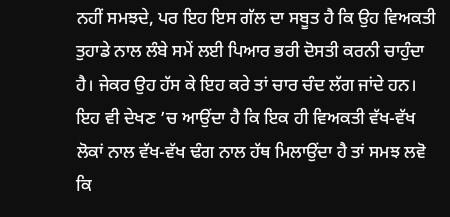ਨਹੀਂ ਸਮਝਦੇ, ਪਰ ਇਹ ਇਸ ਗੱਲ ਦਾ ਸਬੂਤ ਹੈ ਕਿ ਉਹ ਵਿਅਕਤੀ ਤੁਹਾਡੇ ਨਾਲ ਲੰਬੇ ਸਮੇਂ ਲਈ ਪਿਆਰ ਭਰੀ ਦੋਸਤੀ ਕਰਨੀ ਚਾਹੁੰਦਾ ਹੈ। ਜੇਕਰ ਉਹ ਹੱਸ ਕੇ ਇਹ ਕਰੇ ਤਾਂ ਚਾਰ ਚੰਦ ਲੱਗ ਜਾਂਦੇ ਹਨ। ਇਹ ਵੀ ਦੇਖਣ ’ਚ ਆਉਂਦਾ ਹੈ ਕਿ ਇਕ ਹੀ ਵਿਅਕਤੀ ਵੱਖ-ਵੱਖ ਲੋਕਾਂ ਨਾਲ ਵੱਖ-ਵੱਖ ਢੰਗ ਨਾਲ ਹੱਥ ਮਿਲਾਉਂਦਾ ਹੈ ਤਾਂ ਸਮਝ ਲਵੋ ਕਿ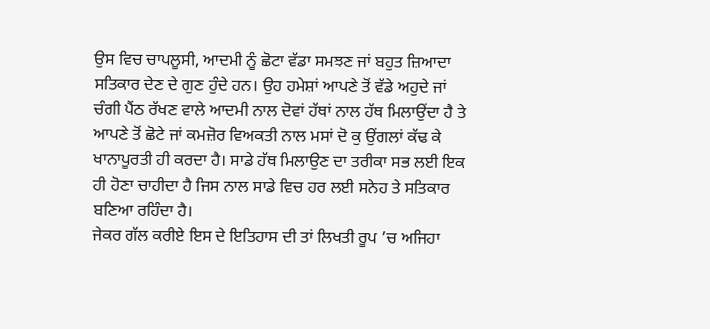ਉਸ ਵਿਚ ਚਾਪਲੂਸੀ, ਆਦਮੀ ਨੂੰ ਛੋਟਾ ਵੱਡਾ ਸਮਝਣ ਜਾਂ ਬਹੁਤ ਜ਼ਿਆਦਾ ਸਤਿਕਾਰ ਦੇਣ ਦੇ ਗੁਣ ਹੁੰਦੇ ਹਨ। ਉਹ ਹਮੇਸ਼ਾਂ ਆਪਣੇ ਤੋਂ ਵੱਡੇ ਅਹੁਦੇ ਜਾਂ ਚੰਗੀ ਪੈਂਠ ਰੱਖਣ ਵਾਲੇ ਆਦਮੀ ਨਾਲ ਦੋਵਾਂ ਹੱਥਾਂ ਨਾਲ ਹੱਥ ਮਿਲਾਉਂਦਾ ਹੈ ਤੇ ਆਪਣੇ ਤੋਂ ਛੋਟੇ ਜਾਂ ਕਮਜ਼ੋਰ ਵਿਅਕਤੀ ਨਾਲ ਮਸਾਂ ਦੋ ਕੁ ਉਂਗਲਾਂ ਕੱਢ ਕੇ ਖਾਨਾਪੂਰਤੀ ਹੀ ਕਰਦਾ ਹੈ। ਸਾਡੇ ਹੱਥ ਮਿਲਾਉਣ ਦਾ ਤਰੀਕਾ ਸਭ ਲਈ ਇਕ ਹੀ ਹੋਣਾ ਚਾਹੀਦਾ ਹੈ ਜਿਸ ਨਾਲ ਸਾਡੇ ਵਿਚ ਹਰ ਲਈ ਸਨੇਹ ਤੇ ਸਤਿਕਾਰ ਬਣਿਆ ਰਹਿੰਦਾ ਹੈ।
ਜੇਕਰ ਗੱਲ ਕਰੀਏ ਇਸ ਦੇ ਇਤਿਹਾਸ ਦੀ ਤਾਂ ਲਿਖਤੀ ਰੂਪ ’ਚ ਅਜਿਹਾ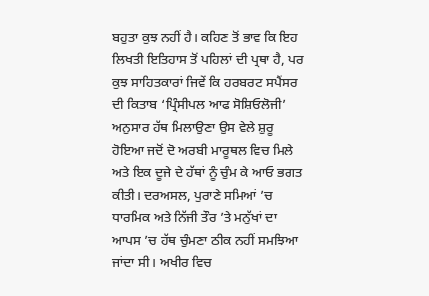ਬਹੁਤਾ ਕੁਝ ਨਹੀਂ ਹੈ। ਕਹਿਣ ਤੋਂ ਭਾਵ ਕਿ ਇਹ ਲਿਖਤੀ ਇਤਿਹਾਸ ਤੋਂ ਪਹਿਲਾਂ ਦੀ ਪ੍ਰਥਾ ਹੈ, ਪਰ ਕੁਝ ਸਾਹਿਤਕਾਰਾਂ ਜਿਵੇਂ ਕਿ ਹਰਬਰਟ ਸਪੈਂਸਰ ਦੀ ਕਿਤਾਬ ‘ਪ੍ਰਿੰਸੀਪਲ ਆਫ ਸੋਸ਼ਿਓਲੋਜੀ’ ਅਨੁਸਾਰ ਹੱਥ ਮਿਲਾਉਣਾ ਉਸ ਵੇਲੇ ਸ਼ੁਰੂ ਹੋਇਆ ਜਦੋਂ ਦੋ ਅਰਬੀ ਮਾਰੂਥਲ ਵਿਚ ਮਿਲੇ ਅਤੇ ਇਕ ਦੂਜੇ ਦੇ ਹੱਥਾਂ ਨੂੰ ਚੁੰਮ ਕੇ ਆਓ ਭਗਤ ਕੀਤੀ। ਦਰਅਸਲ, ਪੁਰਾਣੇ ਸਮਿਆਂ ’ਚ ਧਾਰਮਿਕ ਅਤੇ ਨਿੱਜੀ ਤੌਰ ’ਤੇ ਮਨੁੱਖਾਂ ਦਾ ਆਪਸ ’ਚ ਹੱਥ ਚੁੰਮਣਾ ਠੀਕ ਨਹੀਂ ਸਮਝਿਆ ਜਾਂਦਾ ਸੀ। ਅਖੀਰ ਵਿਚ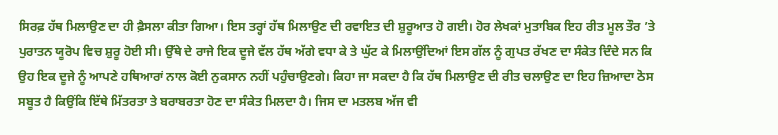ਸਿਰਫ਼ ਹੱਥ ਮਿਲਾਉਣ ਦਾ ਹੀ ਫ਼ੈਸਲਾ ਕੀਤਾ ਗਿਆ। ਇਸ ਤਰ੍ਹਾਂ ਹੱਥ ਮਿਲਾਉਣ ਦੀ ਰਵਾਇਤ ਦੀ ਸ਼ੁਰੂਆਤ ਹੋ ਗਈ। ਹੋਰ ਲੇਖਕਾਂ ਮੁਤਾਬਿਕ ਇਹ ਰੀਤ ਮੂਲ ਤੌਰ ’ਤੇ ਪੁਰਾਤਨ ਯੂਰੋਪ ਵਿਚ ਸ਼ੁਰੂ ਹੋਈ ਸੀ। ਉੱਥੇ ਦੇ ਰਾਜੇ ਇਕ ਦੂਜੇ ਵੱਲ ਹੱਥ ਅੱਗੇ ਵਧਾ ਕੇ ਤੇ ਘੁੱਟ ਕੇ ਮਿਲਾਉਂਦਿਆਂ ਇਸ ਗੱਲ ਨੂੰ ਗੁਪਤ ਰੱਖਣ ਦਾ ਸੰਕੇਤ ਦਿੰਦੇ ਸਨ ਕਿ ਉਹ ਇਕ ਦੂਜੇ ਨੂੰ ਆਪਣੇ ਹਥਿਆਰਾਂ ਨਾਲ ਕੋਈ ਨੁਕਸਾਨ ਨਹੀਂ ਪਹੁੰਚਾਉਣਗੇ। ਕਿਹਾ ਜਾ ਸਕਦਾ ਹੈ ਕਿ ਹੱਥ ਮਿਲਾਉਣ ਦੀ ਰੀਤ ਚਲਾਉਣ ਦਾ ਇਹ ਜ਼ਿਆਦਾ ਠੋਸ ਸਬੂਤ ਹੈ ਕਿਉਂਕਿ ਇੱਥੇ ਮਿੱਤਰਤਾ ਤੇ ਬਰਾਬਰਤਾ ਹੋਣ ਦਾ ਸੰਕੇਤ ਮਿਲਦਾ ਹੈ। ਜਿਸ ਦਾ ਮਤਲਬ ਅੱਜ ਵੀ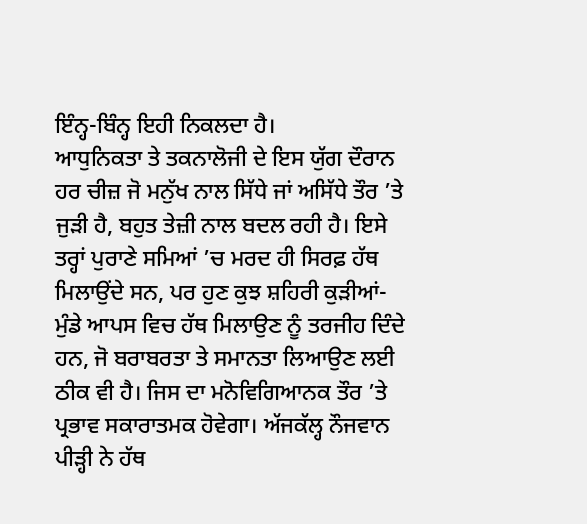ਇੰਨ੍ਹ-ਬਿੰਨ੍ਹ ਇਹੀ ਨਿਕਲਦਾ ਹੈ।
ਆਧੁਨਿਕਤਾ ਤੇ ਤਕਨਾਲੋਜੀ ਦੇ ਇਸ ਯੁੱਗ ਦੌਰਾਨ ਹਰ ਚੀਜ਼ ਜੋ ਮਨੁੱਖ ਨਾਲ ਸਿੱਧੇ ਜਾਂ ਅਸਿੱਧੇ ਤੌਰ ’ਤੇ ਜੁੜੀ ਹੈ, ਬਹੁਤ ਤੇਜ਼ੀ ਨਾਲ ਬਦਲ ਰਹੀ ਹੈ। ਇਸੇ ਤਰ੍ਹਾਂ ਪੁਰਾਣੇ ਸਮਿਆਂ ’ਚ ਮਰਦ ਹੀ ਸਿਰਫ਼ ਹੱਥ ਮਿਲਾਉਂਦੇ ਸਨ, ਪਰ ਹੁਣ ਕੁਝ ਸ਼ਹਿਰੀ ਕੁੜੀਆਂ-ਮੁੰਡੇ ਆਪਸ ਵਿਚ ਹੱਥ ਮਿਲਾਉਣ ਨੂੰ ਤਰਜੀਹ ਦਿੰਦੇ ਹਨ, ਜੋ ਬਰਾਬਰਤਾ ਤੇ ਸਮਾਨਤਾ ਲਿਆਉਣ ਲਈ ਠੀਕ ਵੀ ਹੈ। ਜਿਸ ਦਾ ਮਨੋਵਿਗਿਆਨਕ ਤੌਰ ’ਤੇ ਪ੍ਰਭਾਵ ਸਕਾਰਾਤਮਕ ਹੋਵੇਗਾ। ਅੱਜਕੱਲ੍ਹ ਨੌਜਵਾਨ ਪੀੜ੍ਹੀ ਨੇ ਹੱਥ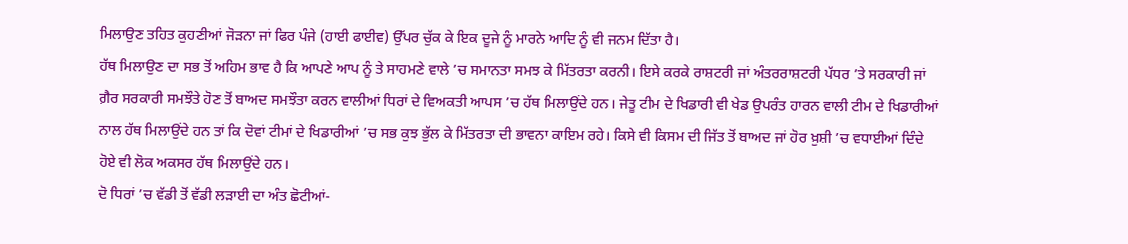ਮਿਲਾਉਣ ਤਹਿਤ ਕੁਹਣੀਆਂ ਜੋੜਨਾ ਜਾਂ ਫਿਰ ਪੰਜੇ (ਹਾਈ ਫਾਈਵ) ਉੱਪਰ ਚੁੱਕ ਕੇ ਇਕ ਦੂਜੇ ਨੂੰ ਮਾਰਨੇ ਆਦਿ ਨੂੰ ਵੀ ਜਨਮ ਦਿੱਤਾ ਹੈ।
ਹੱਥ ਮਿਲਾਉਣ ਦਾ ਸਭ ਤੋਂ ਅਹਿਮ ਭਾਵ ਹੈ ਕਿ ਆਪਣੇ ਆਪ ਨੂੰ ਤੇ ਸਾਹਮਣੇ ਵਾਲੇ ’ਚ ਸਮਾਨਤਾ ਸਮਝ ਕੇ ਮਿੱਤਰਤਾ ਕਰਨੀ। ਇਸੇ ਕਰਕੇ ਰਾਸ਼ਟਰੀ ਜਾਂ ਅੰਤਰਰਾਸ਼ਟਰੀ ਪੱਧਰ ’ਤੇ ਸਰਕਾਰੀ ਜਾਂ ਗ਼ੈਰ ਸਰਕਾਰੀ ਸਮਝੌਤੇ ਹੋਣ ਤੋਂ ਬਾਅਦ ਸਮਝੌਤਾ ਕਰਨ ਵਾਲੀਆਂ ਧਿਰਾਂ ਦੇ ਵਿਅਕਤੀ ਆਪਸ ’ਚ ਹੱਥ ਮਿਲਾਉਂਦੇ ਹਨ। ਜੇਤੂ ਟੀਮ ਦੇ ਖਿਡਾਰੀ ਵੀ ਖੇਡ ਉਪਰੰਤ ਹਾਰਨ ਵਾਲੀ ਟੀਮ ਦੇ ਖਿਡਾਰੀਆਂ ਨਾਲ ਹੱਥ ਮਿਲਾਉਂਦੇ ਹਨ ਤਾਂ ਕਿ ਦੋਵਾਂ ਟੀਮਾਂ ਦੇ ਖਿਡਾਰੀਆਂ ’ਚ ਸਭ ਕੁਝ ਭੁੱਲ ਕੇ ਮਿੱਤਰਤਾ ਦੀ ਭਾਵਨਾ ਕਾਇਮ ਰਹੇ। ਕਿਸੇ ਵੀ ਕਿਸਮ ਦੀ ਜਿੱਤ ਤੋਂ ਬਾਅਦ ਜਾਂ ਹੋਰ ਖ਼ੁਸ਼ੀ ’ਚ ਵਧਾਈਆਂ ਦਿੰਦੇ ਹੋਏ ਵੀ ਲੋਕ ਅਕਸਰ ਹੱਥ ਮਿਲਾਉਂਦੇ ਹਨ।
ਦੋ ਧਿਰਾਂ ’ਚ ਵੱਡੀ ਤੋਂ ਵੱਡੀ ਲੜਾਈ ਦਾ ਅੰਤ ਛੋਟੀਆਂ-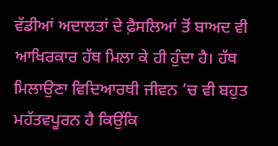ਵੱਡੀਆਂ ਅਦਾਲਤਾਂ ਦੇ ਫ਼ੈਸਲਿਆਂ ਤੋਂ ਬਾਅਦ ਵੀ ਆਖਿਰਕਾਰ ਹੱਥ ਮਿਲਾ ਕੇ ਹੀ ਹੁੰਦਾ ਹੈ। ਹੱਥ ਮਿਲਾਉਣਾ ਵਿਦਿਆਰਥੀ ਜੀਵਨ ’ਚ ਵੀ ਬਹੁਤ ਮਹੱਤਵਪੂਰਨ ਹੈ ਕਿਉਂਕਿ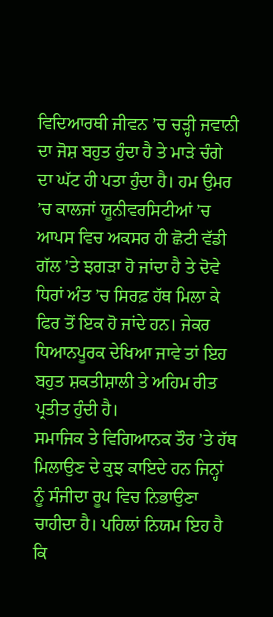ਵਿਦਿਆਰਥੀ ਜੀਵਨ ’ਚ ਚੜ੍ਹੀ ਜਵਾਨੀ ਦਾ ਜੋਸ਼ ਬਹੁਤ ਹੁੰਦਾ ਹੈ ਤੇ ਮਾੜੇ ਚੰਗੇ ਦਾ ਘੱਟ ਹੀ ਪਤਾ ਹੁੰਦਾ ਹੈ। ਹਮ ਉਮਰ ’ਚ ਕਾਲਜਾਂ ਯੂਨੀਵਰਸਿਟੀਆਂ ’ਚ ਆਪਸ ਵਿਚ ਅਕਸਰ ਹੀ ਛੋਟੀ ਵੱਡੀ ਗੱਲ ’ਤੇ ਝਗੜਾ ਹੋ ਜਾਂਦਾ ਹੈ ਤੇ ਦੋਵੇ ਧਿਰਾਂ ਅੰਤ ’ਚ ਸਿਰਫ਼ ਹੱਥ ਮਿਲਾ ਕੇ ਫਿਰ ਤੋਂ ਇਕ ਹੋ ਜਾਂਦੇ ਹਨ। ਜੇਕਰ ਧਿਆਨਪੂਰਕ ਦੇਖਿਆ ਜਾਵੇ ਤਾਂ ਇਹ ਬਹੁਤ ਸ਼ਕਤੀਸ਼ਾਲੀ ਤੇ ਅਹਿਮ ਰੀਤ ਪ੍ਰਤੀਤ ਹੁੰਦੀ ਹੈ।
ਸਮਾਜਿਕ ਤੇ ਵਿਗਿਆਨਕ ਤੌਰ ’ਤੇ ਹੱਥ ਮਿਲਾਉਣ ਦੇ ਕੁਝ ਕਾਇਦੇ ਹਨ ਜਿਨ੍ਹਾਂ ਨੂੰ ਸੰਜੀਦਾ ਰੂਪ ਵਿਚ ਨਿਭਾਉਣਾ ਚਾਹੀਦਾ ਹੈ। ਪਹਿਲਾਂ ਨਿਯਮ ਇਹ ਹੈ ਕਿ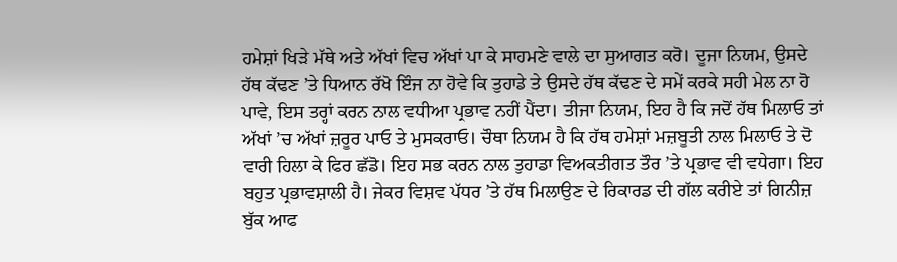ਹਮੇਸ਼ਾਂ ਖਿੜੇ ਮੱਥੇ ਅਤੇ ਅੱਖਾਂ ਵਿਚ ਅੱਖਾਂ ਪਾ ਕੇ ਸਾਹਮਣੇ ਵਾਲੇ ਦਾ ਸੁਆਗਤ ਕਰੋ। ਦੂਜਾ ਨਿਯਮ, ਉਸਦੇ ਹੱਥ ਕੱਢਣ ’ਤੇ ਧਿਆਨ ਰੱਖੋ ਇੰਜ ਨਾ ਹੋਵੇ ਕਿ ਤੁਹਾਡੇ ਤੇ ਉਸਦੇ ਹੱਥ ਕੱਢਣ ਦੇ ਸਮੇਂ ਕਰਕੇ ਸਹੀ ਮੇਲ ਨਾ ਹੋ ਪਾਵੇ, ਇਸ ਤਰ੍ਹਾਂ ਕਰਨ ਨਾਲ ਵਧੀਆ ਪ੍ਰਭਾਵ ਨਹੀਂ ਪੈਂਦਾ। ਤੀਜਾ ਨਿਯਮ, ਇਹ ਹੈ ਕਿ ਜਦੋਂ ਹੱਥ ਮਿਲਾਓ ਤਾਂ ਅੱਖਾਂ ’ਚ ਅੱਖਾਂ ਜ਼ਰੂਰ ਪਾਓ ਤੇ ਮੁਸਕਰਾਓ। ਚੌਥਾ ਨਿਯਮ ਹੈ ਕਿ ਹੱਥ ਹਮੇਸ਼ਾਂ ਮਜ਼ਬੂਤੀ ਨਾਲ ਮਿਲਾਓ ਤੇ ਦੋ ਵਾਰੀ ਹਿਲਾ ਕੇ ਫਿਰ ਛੱਡੋ। ਇਹ ਸਭ ਕਰਨ ਨਾਲ ਤੁਹਾਡਾ ਵਿਅਕਤੀਗਤ ਤੌਰ ’ਤੇ ਪ੍ਰਭਾਵ ਵੀ ਵਧੇਗਾ। ਇਹ ਬਹੁਤ ਪ੍ਰਭਾਵਸ਼ਾਲੀ ਹੈ। ਜੇਕਰ ਵਿਸ਼ਵ ਪੱਧਰ ’ਤੇ ਹੱਥ ਮਿਲਾਉਣ ਦੇ ਰਿਕਾਰਡ ਦੀ ਗੱਲ ਕਰੀਏ ਤਾਂ ਗਿਨੀਜ਼ ਬੁੱਕ ਆਫ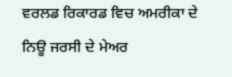ਵਰਲਡ ਰਿਕਾਰਡ ਵਿਚ ਅਮਰੀਕਾ ਦੇ ਨਿਊ ਜਰਸੀ ਦੇ ਮੇਅਰ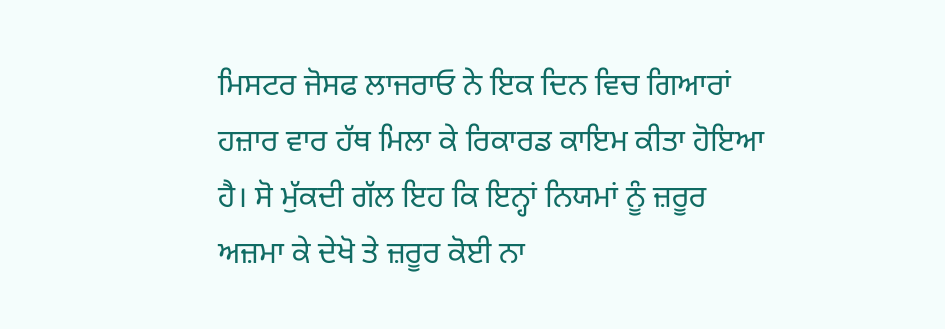ਮਿਸਟਰ ਜੋਸਫ ਲਾਜਰਾਓ ਨੇ ਇਕ ਦਿਨ ਵਿਚ ਗਿਆਰਾਂ ਹਜ਼ਾਰ ਵਾਰ ਹੱਥ ਮਿਲਾ ਕੇ ਰਿਕਾਰਡ ਕਾਇਮ ਕੀਤਾ ਹੋਇਆ ਹੈ। ਸੋ ਮੁੱਕਦੀ ਗੱਲ ਇਹ ਕਿ ਇਨ੍ਹਾਂ ਨਿਯਮਾਂ ਨੂੰ ਜ਼ਰੂਰ ਅਜ਼ਮਾ ਕੇ ਦੇਖੋ ਤੇ ਜ਼ਰੂਰ ਕੋਈ ਨਾ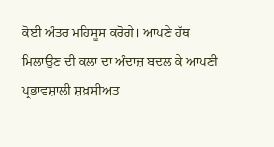ਕੋਈ ਅੰਤਰ ਮਹਿਸੂਸ ਕਰੋਗੇ। ਆਪਣੇ ਹੱਥ ਮਿਲਾਉਣ ਦੀ ਕਲਾ ਦਾ ਅੰਦਾਜ਼ ਬਦਲ ਕੇ ਆਪਣੀ ਪ੍ਰਭਾਵਸ਼ਾਲੀ ਸ਼ਖ਼ਸੀਅਤ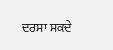ਦਰਸਾ ਸਕਦੇ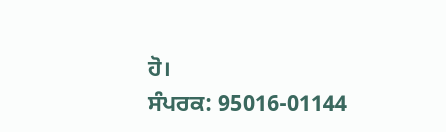ਹੋ।
ਸੰਪਰਕ: 95016-01144